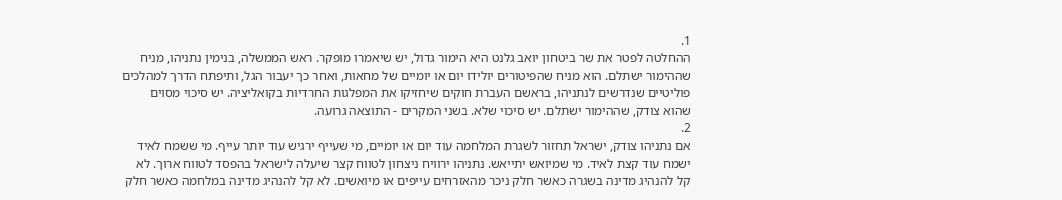1.
ההחלטה לפטר את שר ביטחון יואב גלנט היא הימור גדול, יש שיאמרו מופקר. ראש הממשלה, בנימין נתניהו, מניח שההימור ישתלם. הוא מניח שהפיטורים יולידו יום או יומיים של מחאות, ואחר כך יעבור הגל, ותיפתח הדרך למהלכים פוליטיים שנדרשים לנתניהו, בראשם העברת חוקים שיחזיקו את המפלגות החרדיות בקואליציה. יש סיכוי מסוים שהוא צודק, שההימור ישתלם. יש סיכוי שלא. בשני המקרים - התוצאה גרועה.
2.
אם נתניהו צודק, ישראל תחזור לשגרת המלחמה עוד יום או יומיים, מי שעייף ירגיש עוד יותר עייף. מי ששמח לאיד ישמח עוד קצת לאיד. מי שמיואש יתייאש. נתניהו ירוויח ניצחון לטווח קצר שיעלה לישראל בהפסד לטווח ארוך. לא קל להנהיג מדינה בשגרה כאשר חלק ניכר מהאזרחים עייפים או מיואשים. לא קל להנהיג מדינה במלחמה כאשר חלק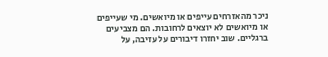ניכר מהאזרחים עייפים או מיואשים. מי שעייפים או מיואשים לא יוצאים לרחובות. הם מצביעים ברגליים. שוב יחזרו דיבורים על עזיבה, על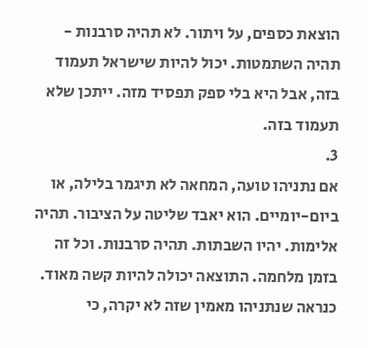הוצאת כספים, על ויתור. לא תהיה סרבנות - תהיה השתמטות. יכול להיות שישראל תעמוד בזה, אבל היא בלי ספק תפסיד מזה. ייתכן שלא תעמוד בזה.
3.
אם נתניהו טועה, המחאה לא תיגמר בלילה, או ביום-יומיים. הוא יאבד שליטה על הציבור. תהיה אלימות. יהיו השבתות. תהיה סרבנות. וכל זה בזמן מלחמה. התוצאה יכולה להיות קשה מאוד. כנראה שנתניהו מאמין שזה לא יקרה, כי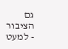גם הציבור - למעט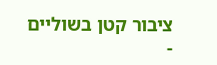ציבור קטן בשוליים -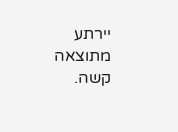יירתע מתוצאה קשה.